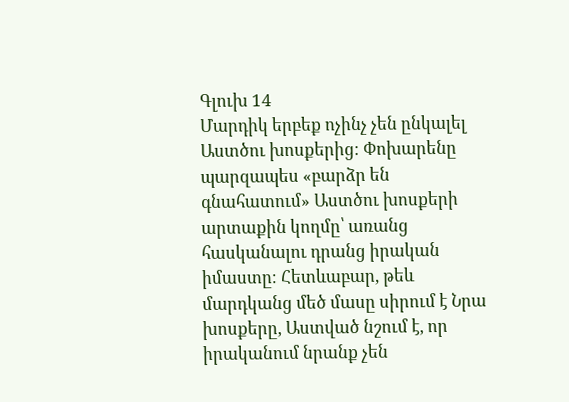Գլուխ 14
Մարդիկ երբեք ոչինչ չեն ընկալել Աստծու խոսքերից։ Փոխարենը պարզապես «բարձր են գնահատում» Աստծու խոսքերի արտաքին կողմը՝ առանց հասկանալու դրանց իրական իմաստը։ Հետևաբար, թեև մարդկանց մեծ մասը սիրում է Նրա խոսքերը, Աստված նշում է, որ իրականում նրանք չեն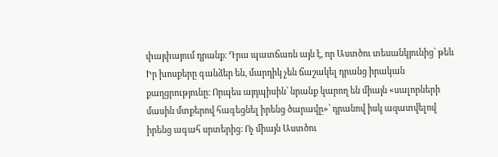փայփայում դրանք։ Դրա պատճառն այն է, որ Աստծու տեսանկյունից՝ թեև Իր խոսքերը գանձեր են, մարդիկ չեն ճաշակել դրանց իրական քաղցրությունը։ Որպես այդպիսին՝ նրանք կարող են միայն «սալորների մասին մտքերով հագեցնել իրենց ծարավը»՝ դրանով իսկ ազատվելով իրենց ագահ սրտերից։ Ոչ միայն Աստծու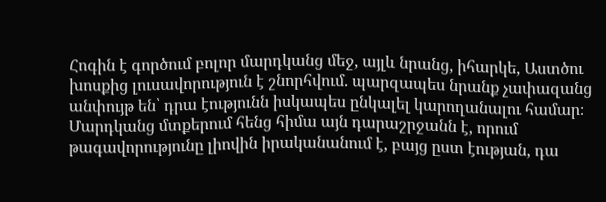Հոգին է գործում բոլոր մարդկանց մեջ, այլև նրանց, իհարկե, Աստծու խոսքից լուսավորություն է շնորհվում. պարզապես նրանք չափազանց անփույթ են՝ դրա էությունն իսկապես ընկալել կարողանալու համար։ Մարդկանց մտքերում հենց հիմա այն դարաշրջանն է, որում թագավորությունը լիովին իրականանում է, բայց ըստ էության, դա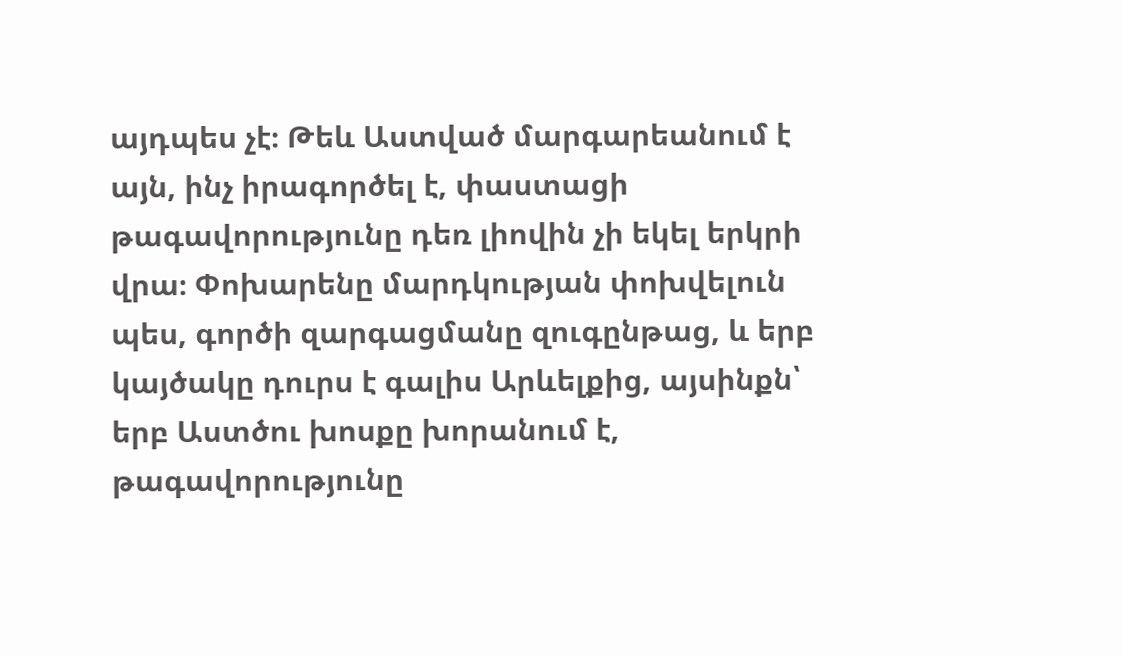այդպես չէ։ Թեև Աստված մարգարեանում է այն, ինչ իրագործել է, փաստացի թագավորությունը դեռ լիովին չի եկել երկրի վրա։ Փոխարենը մարդկության փոխվելուն պես, գործի զարգացմանը զուգընթաց, և երբ կայծակը դուրս է գալիս Արևելքից, այսինքն՝ երբ Աստծու խոսքը խորանում է, թագավորությունը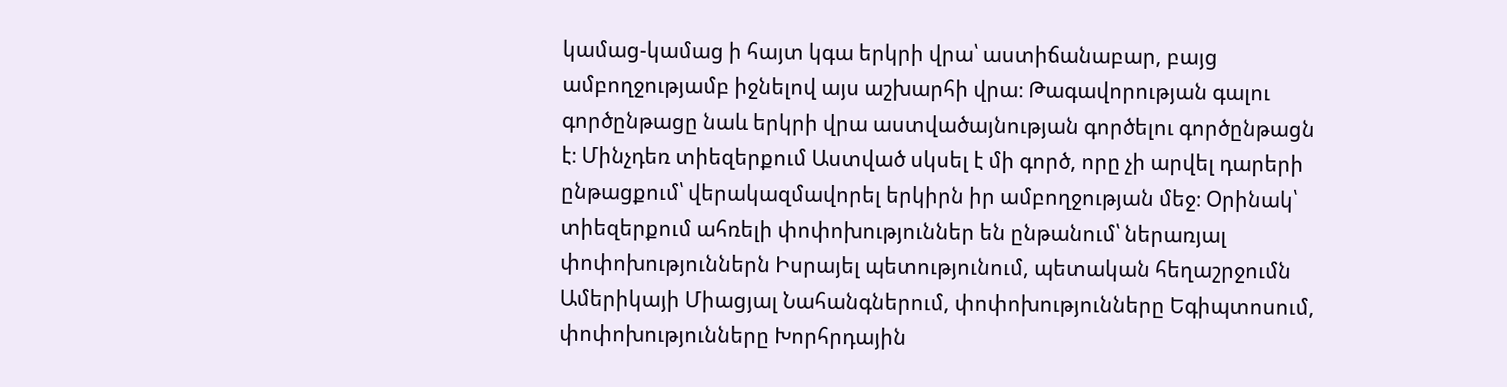կամաց-կամաց ի հայտ կգա երկրի վրա՝ աստիճանաբար, բայց ամբողջությամբ իջնելով այս աշխարհի վրա։ Թագավորության գալու գործընթացը նաև երկրի վրա աստվածայնության գործելու գործընթացն է։ Մինչդեռ տիեզերքում Աստված սկսել է մի գործ, որը չի արվել դարերի ընթացքում՝ վերակազմավորել երկիրն իր ամբողջության մեջ։ Օրինակ՝ տիեզերքում ահռելի փոփոխություններ են ընթանում՝ ներառյալ փոփոխություններն Իսրայել պետությունում, պետական հեղաշրջումն Ամերիկայի Միացյալ Նահանգներում, փոփոխությունները Եգիպտոսում, փոփոխությունները Խորհրդային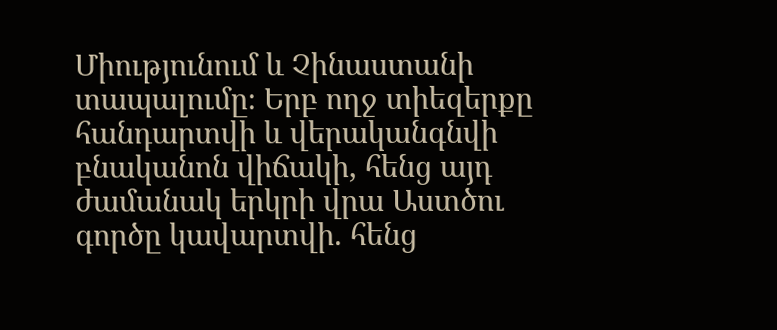Միությունում և Չինաստանի տապալումը։ Երբ ողջ տիեզերքը հանդարտվի և վերականգնվի բնականոն վիճակի, հենց այդ ժամանակ երկրի վրա Աստծու գործը կավարտվի. հենց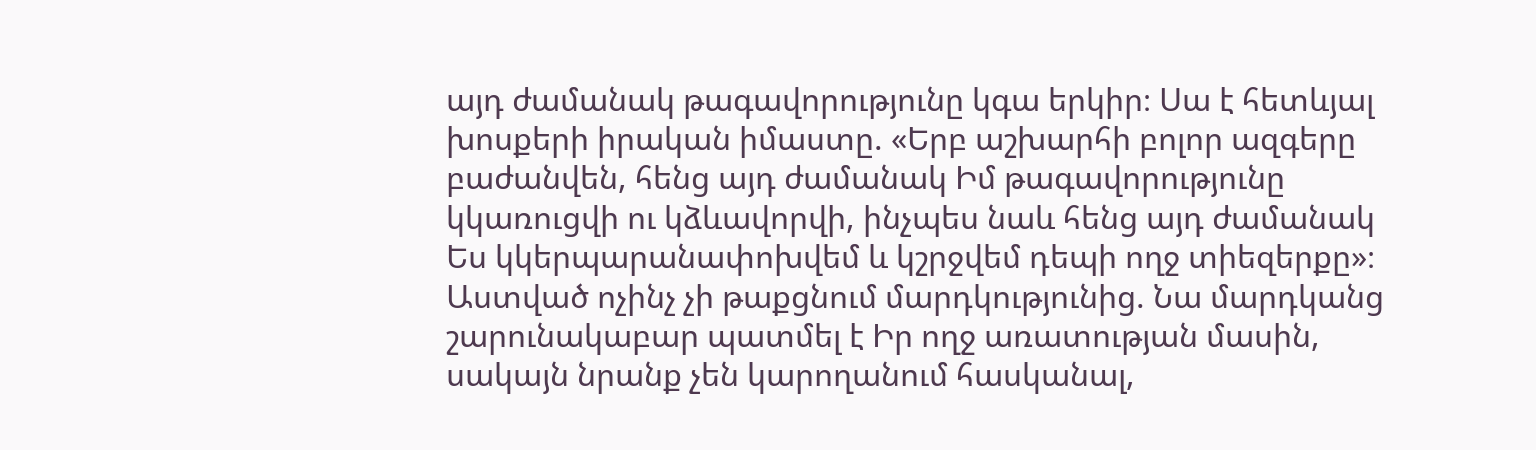այդ ժամանակ թագավորությունը կգա երկիր։ Սա է հետևյալ խոսքերի իրական իմաստը. «Երբ աշխարհի բոլոր ազգերը բաժանվեն, հենց այդ ժամանակ Իմ թագավորությունը կկառուցվի ու կձևավորվի, ինչպես նաև հենց այդ ժամանակ Ես կկերպարանափոխվեմ և կշրջվեմ դեպի ողջ տիեզերքը»։ Աստված ոչինչ չի թաքցնում մարդկությունից. Նա մարդկանց շարունակաբար պատմել է Իր ողջ առատության մասին, սակայն նրանք չեն կարողանում հասկանալ,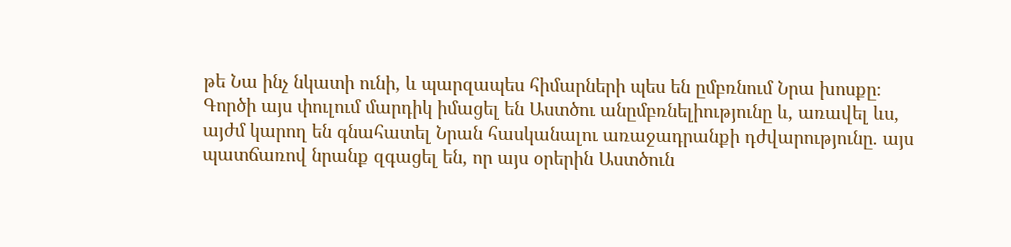թե Նա ինչ նկատի ունի, և պարզապես հիմարների պես են ըմբռնում Նրա խոսքը։ Գործի այս փուլում մարդիկ իմացել են Աստծու անըմբռնելիությունը և, առավել ևս, այժմ կարող են գնահատել Նրան հասկանալու առաջադրանքի դժվարությունը. այս պատճառով նրանք զգացել են, որ այս օրերին Աստծուն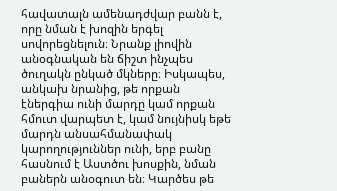հավատալն ամենադժվար բանն է, որը նման է խոզին երգել սովորեցնելուն։ Նրանք լիովին անօգնական են ճիշտ ինչպես ծուղակն ընկած մկները։ Իսկապես, անկախ նրանից, թե որքան էներգիա ունի մարդը կամ որքան հմուտ վարպետ է, կամ նույնիսկ եթե մարդն անսահմանափակ կարողություններ ունի, երբ բանը հասնում է Աստծու խոսքին, նման բաներն անօգուտ են։ Կարծես թե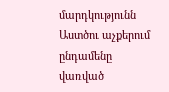մարդկությունն Աստծու աչքերում ընդամենը վառված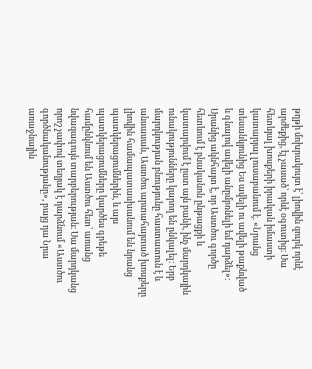թղթի մոխրակույտ է՝ լիովին զուրկ որևէ արժեքից, էլ չասած՝ որևէ օգուտից։ Սա հետևյալ խոսքերի իրական իմաստի կատարյալ լուսաբանում է. «Նրանց տեսանկյունից Ես ավելի ու ավելի թաքնված և գնալով ավելի անըմբռնելի եմ դարձել»։ Սրանից ակնհայտ է, որ Աստծու գործը հետևում է բնականոն ընթացքի և կատարվում է ըստ այն բանի, ինչ մարդկային ունակությունները կարող են ընկալել։ Երբ մարդկության բնությունը հաստատուն է և անսասան, Աստծու արտահայտած խոսքերը լիովին համապատասխանում են նրանց պատկերացումներին, և այս պատկերացումները կարծես գրեթե համընկնում են Աստծու հետ՝ առանց նվազագույն տարբերության։ Սա մարդկանց որոշ չափով տեղյակ է դարձնում «Աստծու գործնականությանը», բայց դա Նրա առաջնային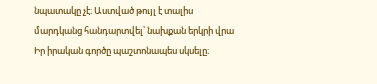նպատակը չէ։ Աստված թույլ է տալիս մարդկանց հանդարտվել՝ նախքան երկրի վրա Իր իրական գործը պաշտոնապես սկսելը։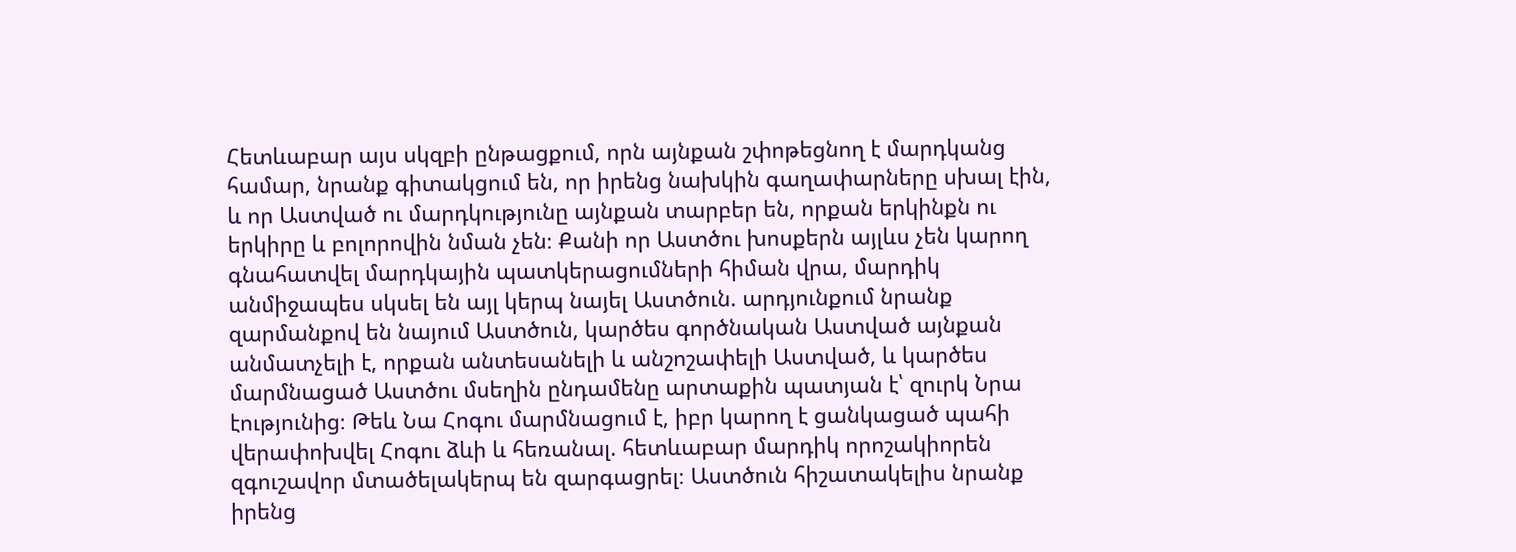Հետևաբար այս սկզբի ընթացքում, որն այնքան շփոթեցնող է մարդկանց համար, նրանք գիտակցում են, որ իրենց նախկին գաղափարները սխալ էին, և որ Աստված ու մարդկությունը այնքան տարբեր են, որքան երկինքն ու երկիրը և բոլորովին նման չեն։ Քանի որ Աստծու խոսքերն այլևս չեն կարող գնահատվել մարդկային պատկերացումների հիման վրա, մարդիկ անմիջապես սկսել են այլ կերպ նայել Աստծուն. արդյունքում նրանք զարմանքով են նայում Աստծուն, կարծես գործնական Աստված այնքան անմատչելի է, որքան անտեսանելի և անշոշափելի Աստված, և կարծես մարմնացած Աստծու մսեղին ընդամենը արտաքին պատյան է՝ զուրկ Նրա էությունից։ Թեև Նա Հոգու մարմնացում է, իբր կարող է ցանկացած պահի վերափոխվել Հոգու ձևի և հեռանալ. հետևաբար մարդիկ որոշակիորեն զգուշավոր մտածելակերպ են զարգացրել։ Աստծուն հիշատակելիս նրանք իրենց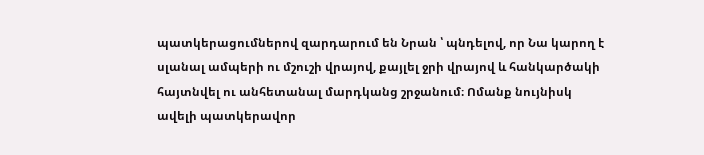պատկերացումներով զարդարում են Նրան ՝ պնդելով, որ Նա կարող է սլանալ ամպերի ու մշուշի վրայով, քայլել ջրի վրայով և հանկարծակի հայտնվել ու անհետանալ մարդկանց շրջանում։ Ոմանք նույնիսկ ավելի պատկերավոր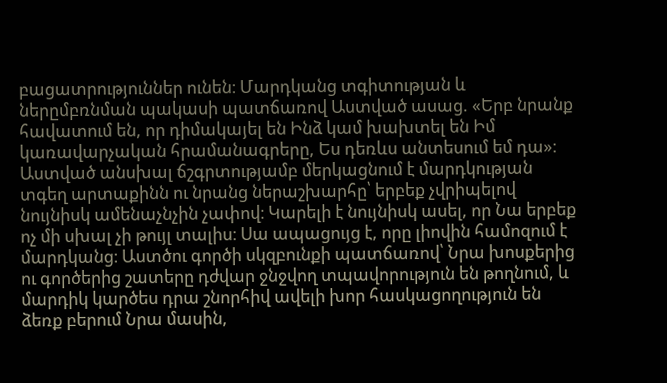բացատրություններ ունեն։ Մարդկանց տգիտության և ներըմբռնման պակասի պատճառով Աստված ասաց. «Երբ նրանք հավատում են, որ դիմակայել են Ինձ կամ խախտել են Իմ կառավարչական հրամանագրերը, Ես դեռևս անտեսում եմ դա»։
Աստված անսխալ ճշգրտությամբ մերկացնում է մարդկության տգեղ արտաքինն ու նրանց ներաշխարհը՝ երբեք չվրիպելով նույնիսկ ամենաչնչին չափով։ Կարելի է նույնիսկ ասել, որ Նա երբեք ոչ մի սխալ չի թույլ տալիս։ Սա ապացույց է, որը լիովին համոզում է մարդկանց։ Աստծու գործի սկզբունքի պատճառով՝ Նրա խոսքերից ու գործերից շատերը դժվար ջնջվող տպավորություն են թողնում, և մարդիկ կարծես դրա շնորհիվ ավելի խոր հասկացողություն են ձեռք բերում Նրա մասին,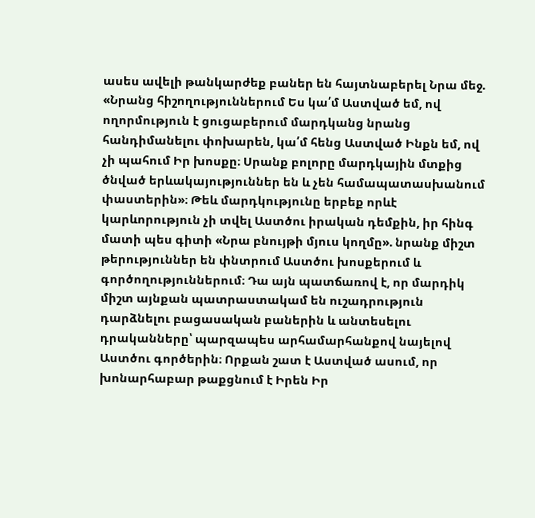ասես ավելի թանկարժեք բաներ են հայտնաբերել Նրա մեջ. «Նրանց հիշողություններում Ես կա՛մ Աստված եմ, ով ողորմություն է ցուցաբերում մարդկանց նրանց հանդիմանելու փոխարեն, կա՛մ հենց Աստված Ինքն եմ, ով չի պահում Իր խոսքը։ Սրանք բոլորը մարդկային մտքից ծնված երևակայություններ են և չեն համապատասխանում փաստերին»։ Թեև մարդկությունը երբեք որևէ կարևորություն չի տվել Աստծու իրական դեմքին, իր հինգ մատի պես գիտի «Նրա բնույթի մյուս կողմը». նրանք միշտ թերություններ են փնտրում Աստծու խոսքերում և գործողություններում։ Դա այն պատճառով է, որ մարդիկ միշտ այնքան պատրաստակամ են ուշադրություն դարձնելու բացասական բաներին և անտեսելու դրականները՝ պարզապես արհամարհանքով նայելով Աստծու գործերին։ Որքան շատ է Աստված ասում, որ խոնարհաբար թաքցնում է Իրեն Իր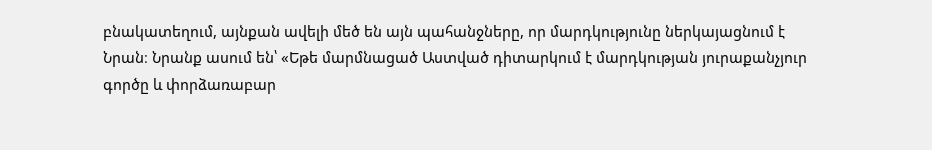բնակատեղում, այնքան ավելի մեծ են այն պահանջները, որ մարդկությունը ներկայացնում է Նրան։ Նրանք ասում են՝ «Եթե մարմնացած Աստված դիտարկում է մարդկության յուրաքանչյուր գործը և փորձառաբար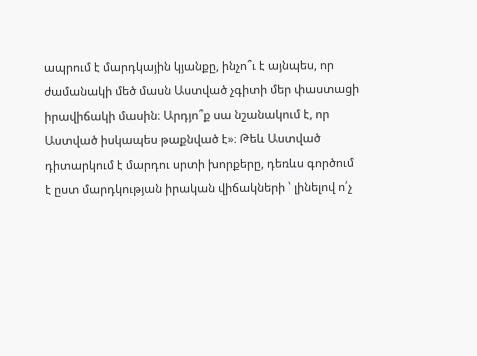ապրում է մարդկային կյանքը, ինչո՞ւ է այնպես, որ ժամանակի մեծ մասն Աստված չգիտի մեր փաստացի իրավիճակի մասին։ Արդյո՞ք սա նշանակում է, որ Աստված իսկապես թաքնված է»։ Թեև Աստված դիտարկում է մարդու սրտի խորքերը, դեռևս գործում է ըստ մարդկության իրական վիճակների ՝ լինելով ո՛չ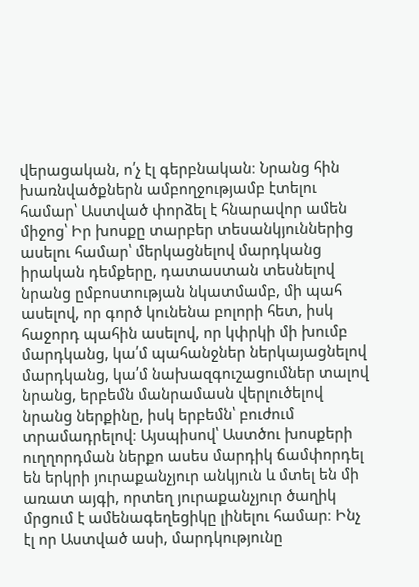վերացական, ո՛չ էլ գերբնական։ Նրանց հին խառնվածքներն ամբողջությամբ էտելու համար՝ Աստված փորձել է հնարավոր ամեն միջոց՝ Իր խոսքը տարբեր տեսանկյուններից ասելու համար՝ մերկացնելով մարդկանց իրական դեմքերը, դատաստան տեսնելով նրանց ըմբոստության նկատմամբ, մի պահ ասելով, որ գործ կունենա բոլորի հետ, իսկ հաջորդ պահին ասելով, որ կփրկի մի խումբ մարդկանց, կա՛մ պահանջներ ներկայացնելով մարդկանց, կա՛մ նախազգուշացումներ տալով նրանց, երբեմն մանրամասն վերլուծելով նրանց ներքինը, իսկ երբեմն՝ բուժում տրամադրելով։ Այսպիսով՝ Աստծու խոսքերի ուղղորդման ներքո ասես մարդիկ ճամփորդել են երկրի յուրաքանչյուր անկյուն և մտել են մի առատ այգի, որտեղ յուրաքանչյուր ծաղիկ մրցում է ամենագեղեցիկը լինելու համար։ Ինչ էլ որ Աստված ասի, մարդկությունը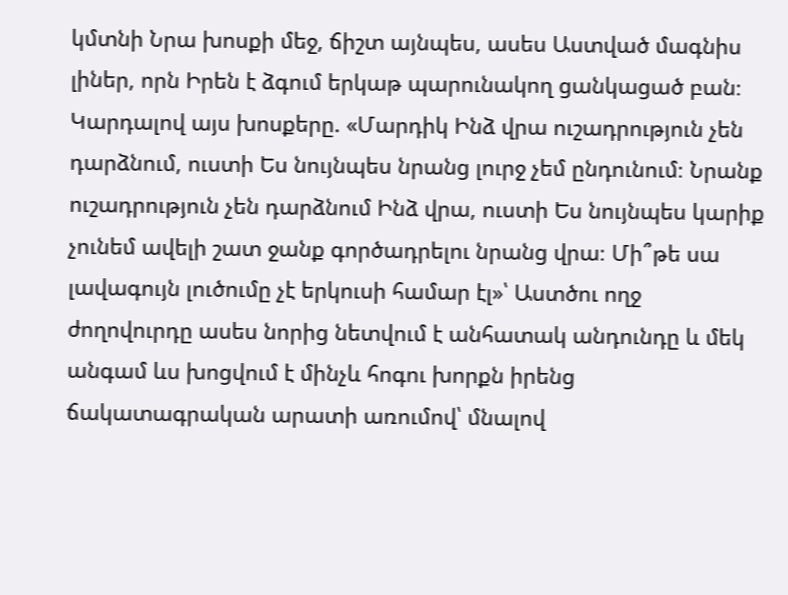կմտնի Նրա խոսքի մեջ, ճիշտ այնպես, ասես Աստված մագնիս լիներ, որն Իրեն է ձգում երկաթ պարունակող ցանկացած բան։ Կարդալով այս խոսքերը. «Մարդիկ Ինձ վրա ուշադրություն չեն դարձնում, ուստի Ես նույնպես նրանց լուրջ չեմ ընդունում։ Նրանք ուշադրություն չեն դարձնում Ինձ վրա, ուստի Ես նույնպես կարիք չունեմ ավելի շատ ջանք գործադրելու նրանց վրա։ Մի՞թե սա լավագույն լուծումը չէ երկուսի համար էլ»՝ Աստծու ողջ ժողովուրդը ասես նորից նետվում է անհատակ անդունդը և մեկ անգամ ևս խոցվում է մինչև հոգու խորքն իրենց ճակատագրական արատի առումով՝ մնալով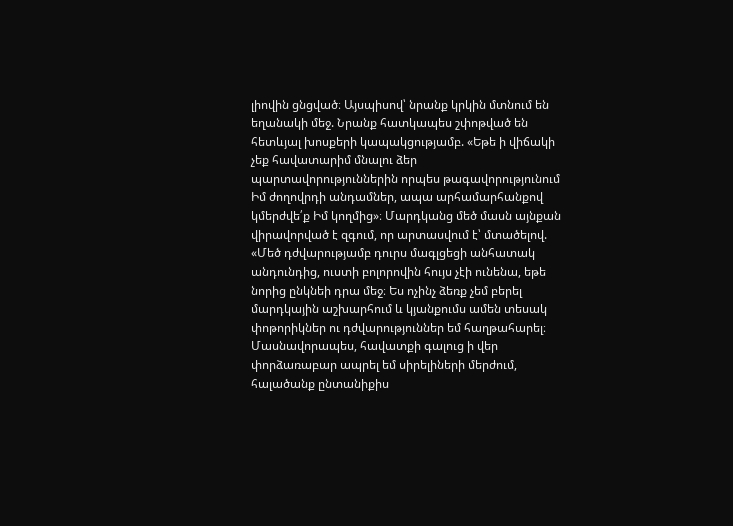լիովին ցնցված։ Այսպիսով՝ նրանք կրկին մտնում են եղանակի մեջ. Նրանք հատկապես շփոթված են հետևյալ խոսքերի կապակցությամբ. «Եթե ի վիճակի չեք հավատարիմ մնալու ձեր պարտավորություններին որպես թագավորությունում Իմ ժողովրդի անդամներ, ապա արհամարհանքով կմերժվե՛ք Իմ կողմից»։ Մարդկանց մեծ մասն այնքան վիրավորված է զգում, որ արտասվում է՝ մտածելով. «Մեծ դժվարությամբ դուրս մագլցեցի անհատակ անդունդից, ուստի բոլորովին հույս չէի ունենա, եթե նորից ընկնեի դրա մեջ։ Ես ոչինչ ձեռք չեմ բերել մարդկային աշխարհում և կյանքումս ամեն տեսակ փոթորիկներ ու դժվարություններ եմ հաղթահարել։ Մասնավորապես, հավատքի գալուց ի վեր փորձառաբար ապրել եմ սիրելիների մերժում, հալածանք ընտանիքիս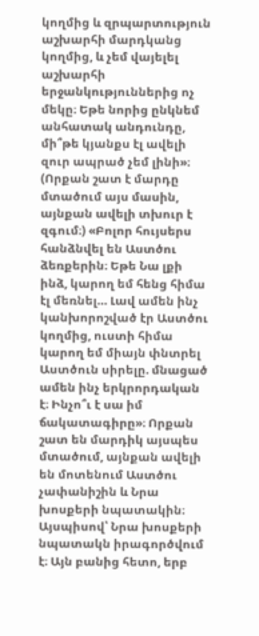կողմից և զրպարտություն աշխարհի մարդկանց կողմից, և չեմ վայելել աշխարհի երջանկություններից ոչ մեկը։ Եթե նորից ընկնեմ անհատակ անդունդը, մի՞թե կյանքս էլ ավելի զուր ապրած չեմ լինի»։ (Որքան շատ է մարդը մտածում այս մասին, այնքան ավելի տխուր է զգում։) «Բոլոր հույսերս հանձնվել են Աստծու ձեռքերին։ Եթե Նա լքի ինձ, կարող եմ հենց հիմա էլ մեռնել… Լավ ամեն ինչ կանխորոշված էր Աստծու կողմից, ուստի հիմա կարող եմ միայն փնտրել Աստծուն սիրելը. մնացած ամեն ինչ երկրորդական է։ Ինչո՞ւ է սա իմ ճակատագիրը»։ Որքան շատ են մարդիկ այսպես մտածում, այնքան ավելի են մոտենում Աստծու չափանիշին և Նրա խոսքերի նպատակին։ Այսպիսով՝ Նրա խոսքերի նպատակն իրագործվում է։ Այն բանից հետո, երբ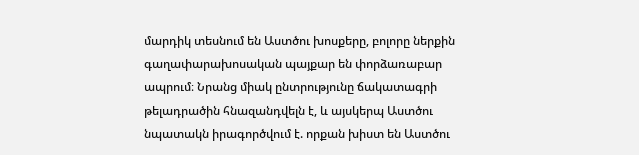մարդիկ տեսնում են Աստծու խոսքերը, բոլորը ներքին գաղափարախոսական պայքար են փորձառաբար ապրում։ Նրանց միակ ընտրությունը ճակատագրի թելադրածին հնազանդվելն է, և այսկերպ Աստծու նպատակն իրագործվում է. որքան խիստ են Աստծու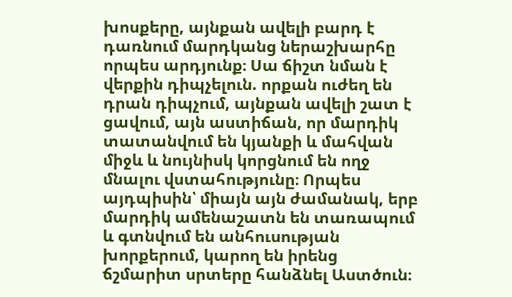խոսքերը, այնքան ավելի բարդ է դառնում մարդկանց ներաշխարհը որպես արդյունք։ Սա ճիշտ նման է վերքին դիպչելուն. որքան ուժեղ են դրան դիպչում, այնքան ավելի շատ է ցավում, այն աստիճան, որ մարդիկ տատանվում են կյանքի և մահվան միջև և նույնիսկ կորցնում են ողջ մնալու վստահությունը։ Որպես այդպիսին՝ միայն այն ժամանակ, երբ մարդիկ ամենաշատն են տառապում և գտնվում են անհուսության խորքերում, կարող են իրենց ճշմարիտ սրտերը հանձնել Աստծուն։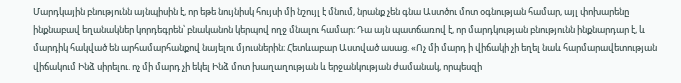Մարդկային բնությունն այնպիսին է, որ եթե նույնիսկ հույսի մի նշույլ է մնում, նրանք չեն գնա Աստծու մոտ օգնության համար, այլ փոխարենը ինքնաբավ եղանակներ կորդեգրեն՝ բնականոն կերպով ողջ մնալու համար։ Դա այն պատճառով է, որ մարդկության բնությունն ինքնարդար է, և մարդիկ հակված են արհամարհանքով նայելու մյուսներին։ Հետևաբար Աստված ասաց. «Ոչ մի մարդ ի վիճակի չի եղել նաև հարմարավետության վիճակում Ինձ սիրելու. ոչ մի մարդ չի եկել Ինձ մոտ խաղաղության և երջանկության ժամանակ, որպեսզի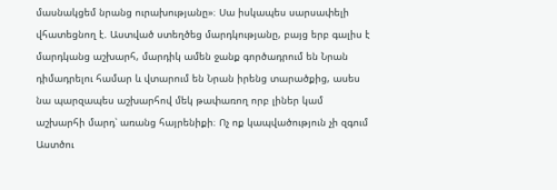մասնակցեմ նրանց ուրախությանը»։ Սա իսկապես սարսափելի վհատեցնող է. Աստված ստեղծեց մարդկությանը, բայց երբ գալիս է մարդկանց աշխարհ, մարդիկ ամեն ջանք գործադրում են Նրան դիմադրելու համար և վտարում են Նրան իրենց տարածքից, ասես նա պարզապես աշխարհով մեկ թափառող որբ լիներ կամ աշխարհի մարդ՝ առանց հայրենիքի։ Ոչ ոք կապվածություն չի զգում Աստծու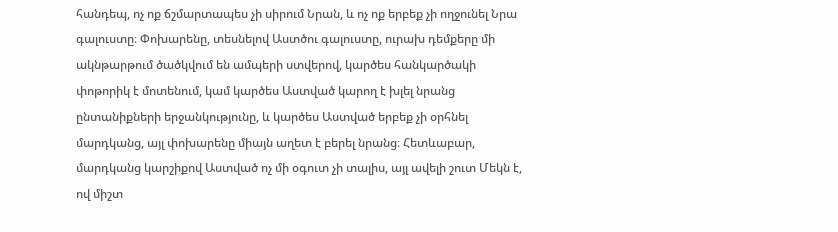հանդեպ, ոչ ոք ճշմարտապես չի սիրում Նրան, և ոչ ոք երբեք չի ողջունել Նրա գալուստը։ Փոխարենը, տեսնելով Աստծու գալուստը, ուրախ դեմքերը մի ակնթարթում ծածկվում են ամպերի ստվերով, կարծես հանկարծակի փոթորիկ է մոտենում, կամ կարծես Աստված կարող է խլել նրանց ընտանիքների երջանկությունը, և կարծես Աստված երբեք չի օրհնել մարդկանց, այլ փոխարենը միայն աղետ է բերել նրանց։ Հետևաբար, մարդկանց կարշիքով Աստված ոչ մի օգուտ չի տալիս, այլ ավելի շուտ Մեկն է, ով միշտ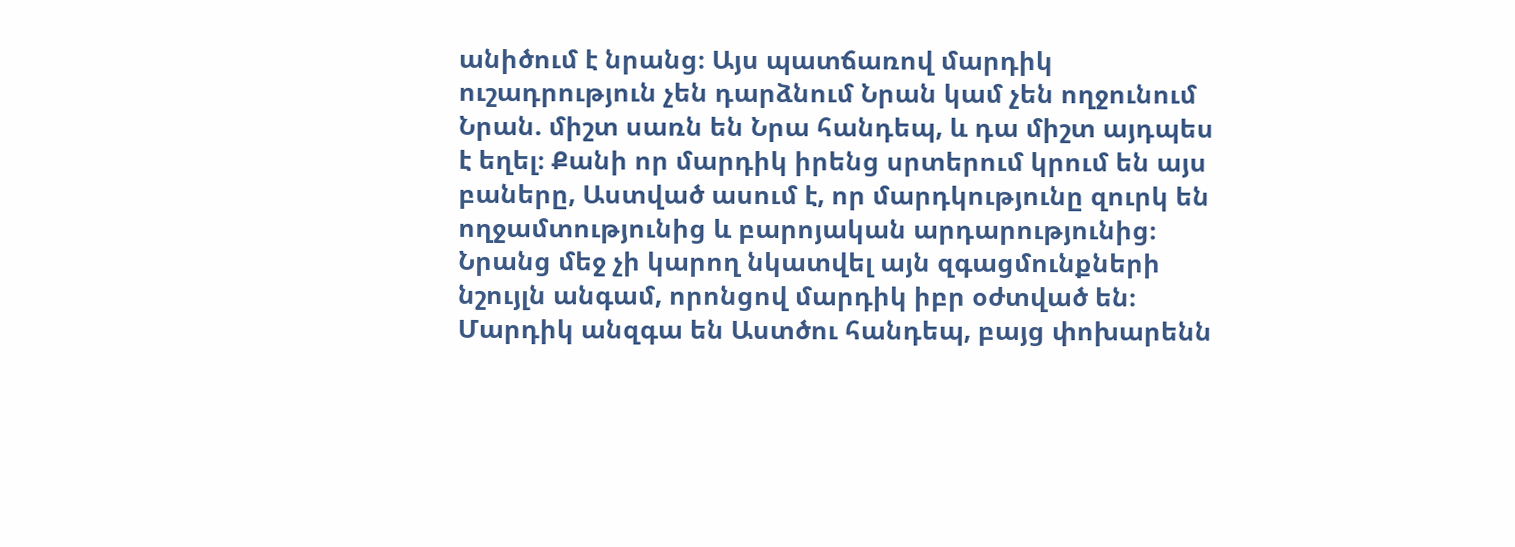անիծում է նրանց։ Այս պատճառով մարդիկ ուշադրություն չեն դարձնում Նրան կամ չեն ողջունում Նրան. միշտ սառն են Նրա հանդեպ, և դա միշտ այդպես է եղել։ Քանի որ մարդիկ իրենց սրտերում կրում են այս բաները, Աստված ասում է, որ մարդկությունը զուրկ են ողջամտությունից և բարոյական արդարությունից։ Նրանց մեջ չի կարող նկատվել այն զգացմունքների նշույլն անգամ, որոնցով մարդիկ իբր օժտված են։ Մարդիկ անզգա են Աստծու հանդեպ, բայց փոխարենն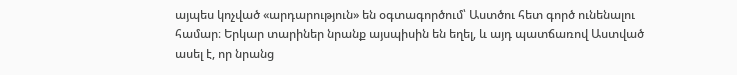այպես կոչված «արդարություն» են օգտագործում՝ Աստծու հետ գործ ունենալու համար։ Երկար տարիներ նրանք այսպիսին են եղել, և այդ պատճառով Աստված ասել է, որ նրանց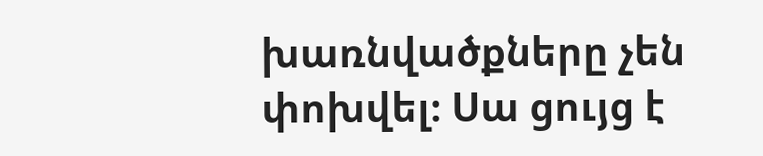խառնվածքները չեն փոխվել։ Սա ցույց է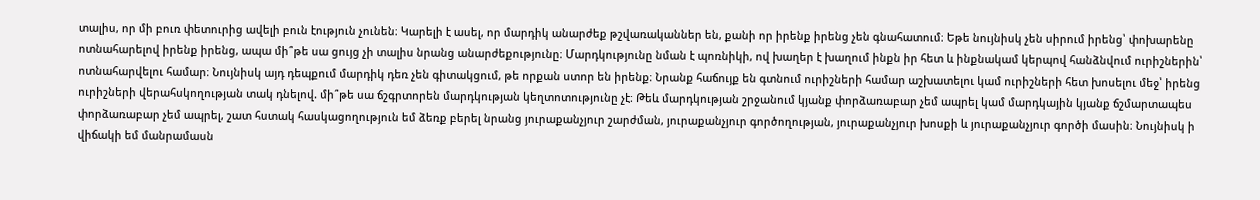տալիս, որ մի բուռ փետուրից ավելի բուն էություն չունեն։ Կարելի է ասել, որ մարդիկ անարժեք թշվառականներ են, քանի որ իրենք իրենց չեն գնահատում։ Եթե նույնիսկ չեն սիրում իրենց՝ փոխարենը ոտնահարելով իրենք իրենց, ապա մի՞թե սա ցույց չի տալիս նրանց անարժեքությունը։ Մարդկությունը նման է պոռնիկի, ով խաղեր է խաղում ինքն իր հետ և ինքնակամ կերպով հանձնվում ուրիշներին՝ ոտնահարվելու համար։ Նույնիսկ այդ դեպքում մարդիկ դեռ չեն գիտակցում, թե որքան ստոր են իրենք։ Նրանք հաճույք են գտնում ուրիշների համար աշխատելու կամ ուրիշների հետ խոսելու մեջ՝ իրենց ուրիշների վերահսկողության տակ դնելով. մի՞թե սա ճշգրտորեն մարդկության կեղտոտությունը չէ։ Թեև մարդկության շրջանում կյանք փորձառաբար չեմ ապրել կամ մարդկային կյանք ճշմարտապես փորձառաբար չեմ ապրել, շատ հստակ հասկացողություն եմ ձեռք բերել նրանց յուրաքանչյուր շարժման, յուրաքանչյուր գործողության, յուրաքանչյուր խոսքի և յուրաքանչյուր գործի մասին։ Նույնիսկ ի վիճակի եմ մանրամասն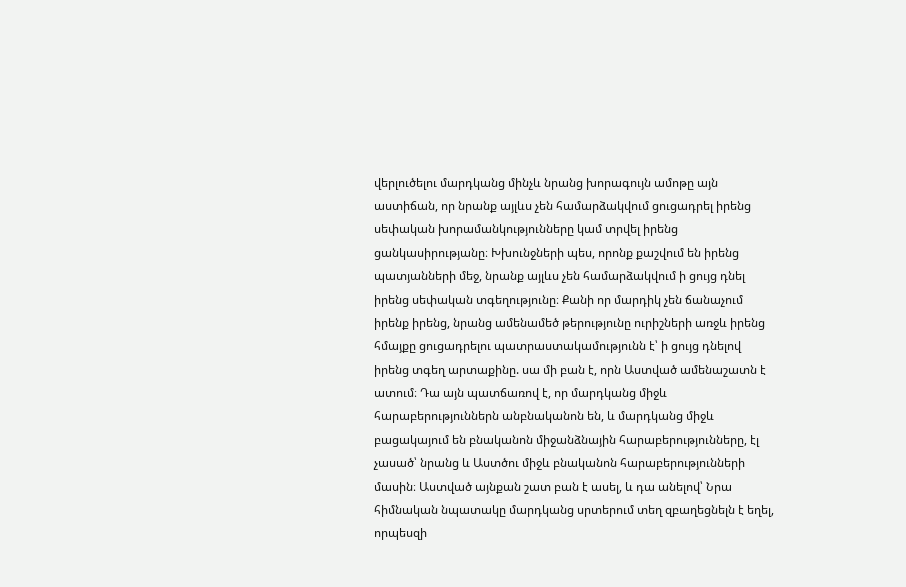վերլուծելու մարդկանց մինչև նրանց խորագույն ամոթը այն աստիճան, որ նրանք այլևս չեն համարձակվում ցուցադրել իրենց սեփական խորամանկությունները կամ տրվել իրենց ցանկասիրությանը։ Խխունջների պես, որոնք քաշվում են իրենց պատյանների մեջ, նրանք այլևս չեն համարձակվում ի ցույց դնել իրենց սեփական տգեղությունը։ Քանի որ մարդիկ չեն ճանաչում իրենք իրենց, նրանց ամենամեծ թերությունը ուրիշների առջև իրենց հմայքը ցուցադրելու պատրաստակամությունն է՝ ի ցույց դնելով իրենց տգեղ արտաքինը. սա մի բան է, որն Աստված ամենաշատն է ատում։ Դա այն պատճառով է, որ մարդկանց միջև հարաբերություններն անբնականոն են, և մարդկանց միջև բացակայում են բնականոն միջանձնային հարաբերությունները, էլ չասած՝ նրանց և Աստծու միջև բնականոն հարաբերությունների մասին։ Աստված այնքան շատ բան է ասել, և դա անելով՝ Նրա հիմնական նպատակը մարդկանց սրտերում տեղ զբաղեցնելն է եղել, որպեսզի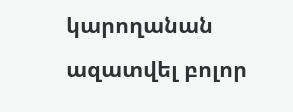կարողանան ազատվել բոլոր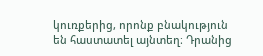կուռքերից, որոնք բնակություն են հաստատել այնտեղ։ Դրանից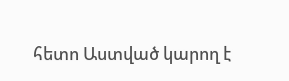հետո Աստված կարող է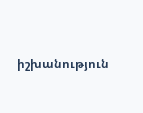իշխանություն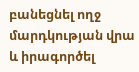բանեցնել ողջ մարդկության վրա և իրագործել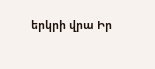երկրի վրա Իր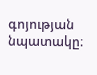գոյության նպատակը։